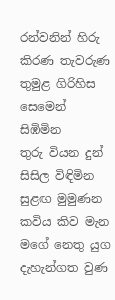රන්වනින් හිරු කිරණ තැවරුණ
තුමුළ ගිරිහිස සෙමෙන් සිඹිමින
තුරු වියන දුන් සිසිල විඳිමින
සුළඟ මුමුණන කවිය කිව මැන
මගේ නෙතු යුග දැහැන්ගත වුණ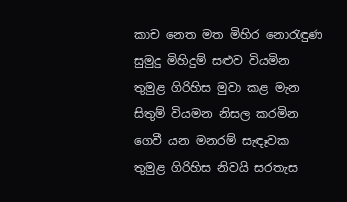කාච නෙත මත මිහිර නොරැඳුණ
සුමුදු මිහිදුම් සළුව වියමින
තුමුළ ගිරිහිස මුවා කළ මැන
සිතුම් වියමන නිසල කරමින
ගෙවී යන මනරම් සැඳෑවක
තුමුළ ගිරිහිස නිවයි සරතැස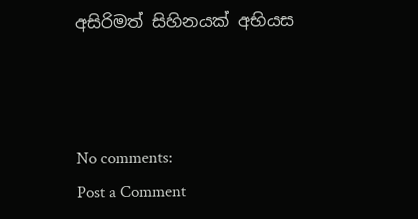අසිරිමත් සිහිනයක් අභියස



No comments:
Post a Comment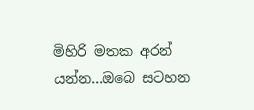මිහිරි මතක අරන් යන්න...ඔබෙ සටහන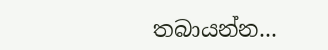තබායන්න...